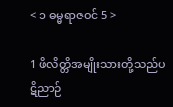< ၁ ဓမ္မရာဇဝင် 5 >

1 ဖိလိတ္တိအမျိုးသားတို့သည်ပဋိညာဉ်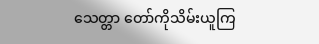သေတ္တာ တော်ကိုသိမ်းယူကြ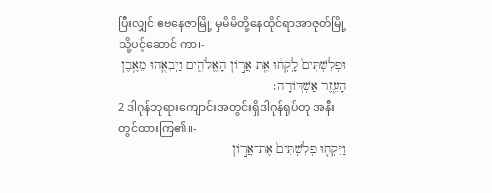ပြီးလျှင် ဧဗနေဇာမြို့ မှမိမိတို့နေထိုင်ရာအာဇုတ်မြို့သို့ပင့်ဆောင် ကာ၊-
וּפְלִשְׁתִּים֙ לָֽקְח֔וּ אֵ֖ת אֲר֣וֹן הָאֱלֹהִ֑ים וַיְבִאֻ֛הוּ מֵאֶ֥בֶן הָעֵ֖זֶר אַשְׁדּֽוֹדָה׃
2 ဒါဂုန်ဘုရားကျောင်းအတွင်းရှိဒါဂုန်ရုပ်တု အနီးတွင်ထားကြ၏။-
וַיִּקְח֤וּ פְלִשְׁתִּים֙ אֶת־אֲר֣וֹן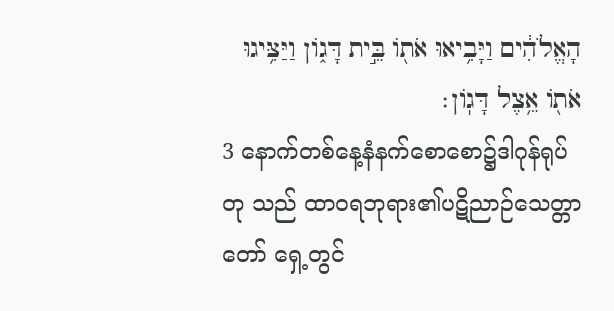הָאֱלֹהִ֔ים וַיָּבִ֥יאוּ אֹת֖וֹ בֵּ֣ית דָּג֑וֹן וַיַּצִּ֥יגוּ אֹת֖וֹ אֵ֥צֶל דָּגֽוֹן׃
3 နောက်တစ်နေ့နံနက်စောစော၌ဒါဂုန်ရုပ်တု သည် ထာဝရဘုရား၏ပဋိညာဉ်သေတ္တာတော် ရှေ့တွင်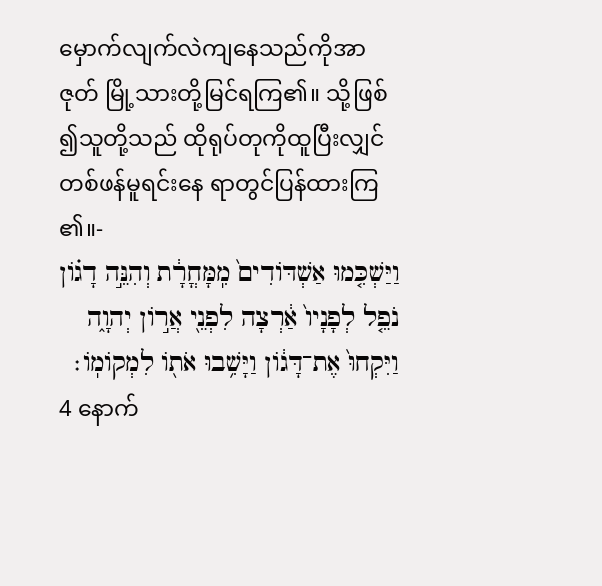မှောက်လျက်လဲကျနေသည်ကိုအာဇုတ် မြို့သားတို့မြင်ရကြ၏။ သို့ဖြစ်၍သူတို့သည် ထိုရုပ်တုကိုထူပြီးလျှင်တစ်ဖန်မူရင်းနေ ရာတွင်ပြန်ထားကြ၏။-
וַיַּשְׁכִּ֤מוּ אַשְׁדּוֹדִים֙ מִֽמָּחֳרָ֔ת וְהִנֵּ֣ה דָג֗וֹן נֹפֵ֤ל לְפָנָיו֙ אַ֔רְצָה לִפְנֵ֖י אֲר֣וֹן יְהוָ֑ה וַיִּקְחוּ֙ אֶת־דָּג֔וֹן וַיָּשִׁ֥בוּ אֹת֖וֹ לִמְקוֹמֽוֹ׃
4 နောက်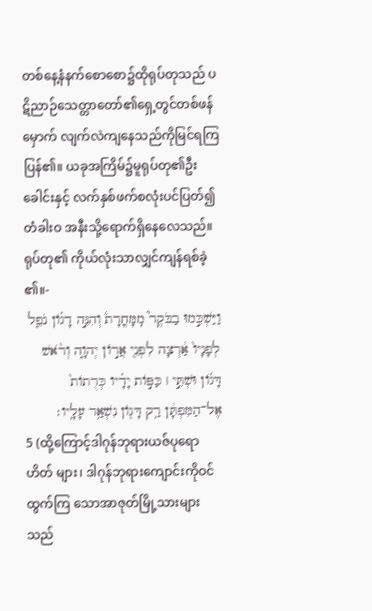တစ်နေ့နံနက်စောစော၌ထိုရုပ်တုသည် ပဋိညာဉ်သေတ္တာတော်၏ရှေ့တွင်တစ်ဖန်မှောက် လျက်လဲကျနေသည်ကိုမြင်ရကြပြန်၏။ ယခုအကြိမ်၌မူရုပ်တု၏ဦးခေါင်းနှင့် လက်နှစ်ဖက်စလုံးပင်ပြတ်၍ တံခါးဝ အနီးသို့ရောက်ရှိနေလေသည်။ ရုပ်တု၏ ကိုယ်လုံးသာလျှင်ကျန်ရစ်ခဲ့၏။-
וַיַּשְׁכִּ֣מוּ בַבֹּקֶר֮ מִֽמָּחֳרָת֒ וְהִנֵּ֣ה דָג֗וֹן נֹפֵ֤ל לְפָנָיו֙ אַ֔רְצָה לִפְנֵ֖י אֲר֣וֹן יְהוָ֑ה וְרֹ֨אשׁ דָּג֜וֹן וּשְׁתֵּ֣י ׀ כַּפּ֣וֹת יָדָ֗יו כְּרֻתוֹת֙ אֶל־הַמִּפְתָּ֔ן רַ֥ק דָּג֖וֹן נִשְׁאַ֥ר עָלָֽיו׃
5 (ထို့ကြောင့်ဒါဂုန်ဘုရားယဇ်ပုရောဟိတ် များ၊ ဒါဂုန်ဘုရားကျောင်းကိုဝင်ထွက်ကြ သောအာဇုတ်မြို့သားများသည်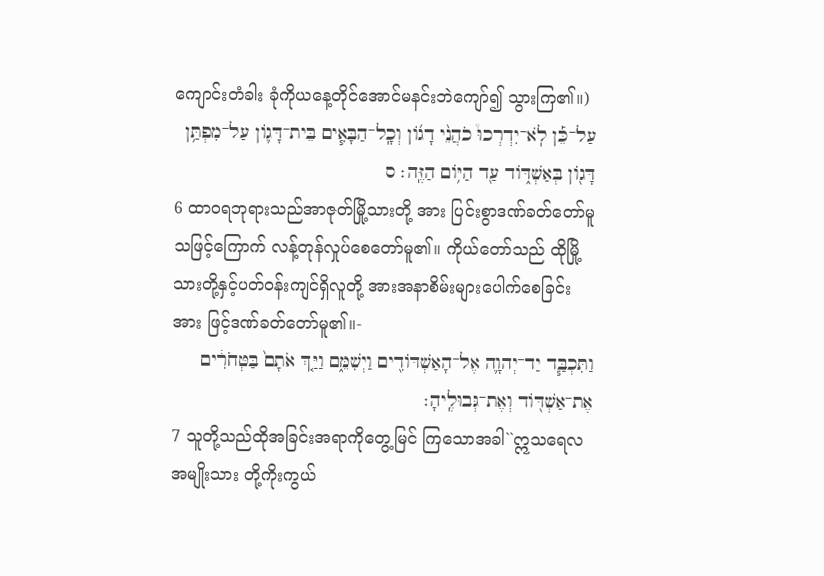ကျောင်းတံခါး ခုံကိုယနေ့တိုင်အောင်မနင်းဘဲကျော်၍ သွားကြ၏။)
עַל־כֵּ֡ן לֹֽא־יִדְרְכוּ֩ כֹהֲנֵ֨י דָג֜וֹן וְכָֽל־הַבָּאִ֧ים בֵּית־דָּג֛וֹן עַל־מִפְתַּ֥ן דָּג֖וֹן בְּאַשְׁדּ֑וֹד עַ֖ד הַיּ֥וֹם הַזֶּֽה׃ ס
6 ထာဝရဘုရားသည်အာဇုတ်မြို့သားတို့ အား ပြင်းစွာဒဏ်ခတ်တော်မူသဖြင့်ကြောက် လန့်တုန်လှုပ်စေတော်မူ၏။ ကိုယ်တော်သည် ထိုမြို့သားတို့နှင့်ပတ်ဝန်းကျင်ရှိလူတို့ အားအနာစိမ်းများပေါက်စေခြင်းအား ဖြင့်ဒဏ်ခတ်တော်မူ၏။-
וַתִּכְבַּ֧ד יַד־יְהוָ֛ה אֶל־הָאַשְׁדּוֹדִ֖ים וַיְשִׁמֵּ֑ם וַיַּ֤ךְ אֹתָם֙ בַּטְּחֹרִ֔ים אֶת־אַשְׁדּ֖וֹד וְאֶת־גְּבוּלֶֽיהָ׃
7 သူတို့သည်ထိုအခြင်းအရာကိုတွေ့မြင် ကြသောအခါ``ဣသရေလအမျိုးသား တို့ကိုးကွယ်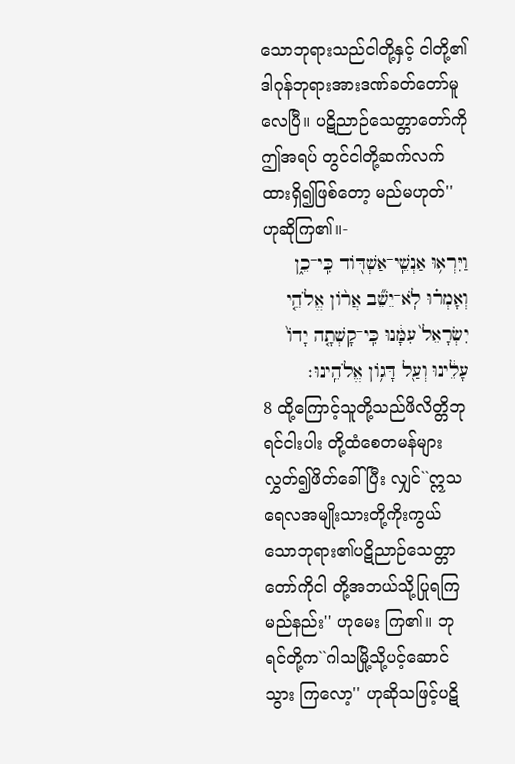သောဘုရားသည်ငါတို့နှင့် ငါတို့၏ဒါဂုန်ဘုရားအားဒဏ်ခတ်တော်မူ လေပြီ။ ပဋိညာဉ်သေတ္တာတော်ကိုဤအရပ် တွင်ငါတို့ဆက်လက်ထားရှိ၍ဖြစ်တော့ မည်မဟုတ်'' ဟုဆိုကြ၏။-
וַיִּרְא֥וּ אַנְשֵֽׁי־אַשְׁדּ֖וֹד כִּֽי־כֵ֑ן וְאָמְר֗וּ לֹֽא־יֵשֵׁ֞ב אֲר֨וֹן אֱלֹהֵ֤י יִשְׂרָאֵל֙ עִמָּ֔נוּ כִּֽי־קָשְׁתָ֤ה יָדוֹ֙ עָלֵ֔ינוּ וְעַ֖ל דָּג֥וֹן אֱלֹהֵֽינוּ׃
8 ထို့ကြောင့်သူတို့သည်ဖိလိတ္တိဘုရင်ငါးပါး တို့ထံစေတမန်များလွှတ်၍ဖိတ်ခေါ်ပြီး လျှင်``ဣသရေလအမျိုးသားတို့ကိုးကွယ် သောဘုရား၏ပဋိညာဉ်သေတ္တာတော်ကိုငါ တို့အဘယ်သို့ပြုရကြမည်နည်း'' ဟုမေး ကြ၏။ ဘုရင်တို့က``ဂါသမြို့သို့ပင့်ဆောင်သွား ကြလော့'' ဟုဆိုသဖြင့်ပဋိ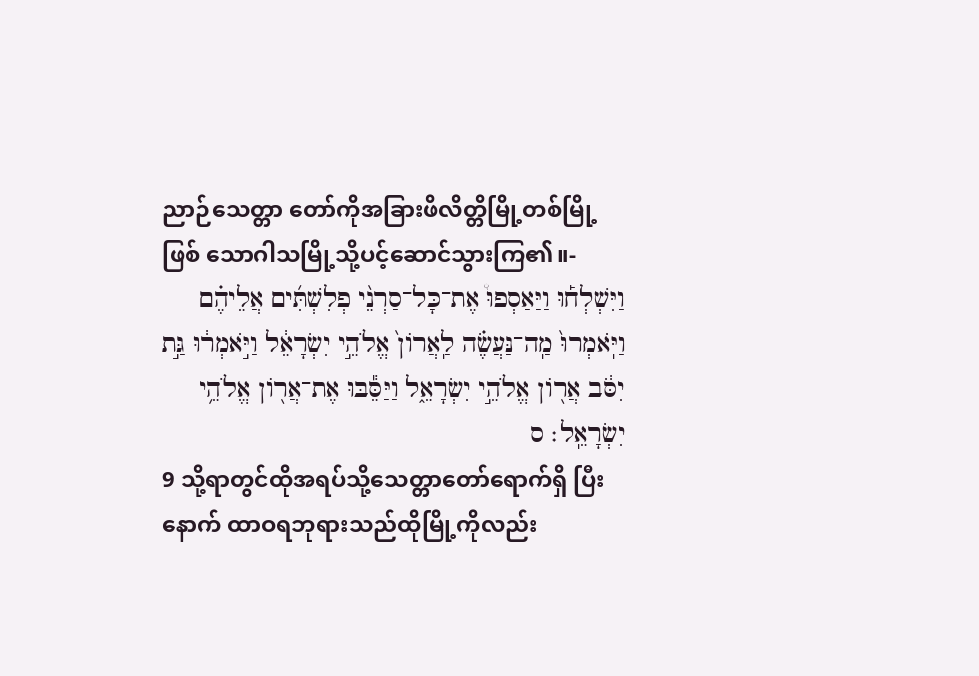ညာဉ်သေတ္တာ တော်ကိုအခြားဖိလိတ္တိမြို့တစ်မြို့ဖြစ် သောဂါသမြို့သို့ပင့်ဆောင်သွားကြ၏။-
וַיִּשְׁלְח֡וּ וַיַּאַסְפוּ֩ אֶת־כָּל־סַרְנֵ֨י פְלִשְׁתִּ֜ים אֲלֵיהֶ֗ם וַיֹּֽאמְרוּ֙ מַֽה־נַּעֲשֶׂ֗ה לַֽאֲרוֹן֙ אֱלֹהֵ֣י יִשְׂרָאֵ֔ל וַיֹּ֣אמְר֔וּ גַּ֣ת יִסֹּ֔ב אֲר֖וֹן אֱלֹהֵ֣י יִשְׂרָאֵ֑ל וַיַּסֵּ֕בּוּ אֶת־אֲר֖וֹן אֱלֹהֵ֥י יִשְׂרָאֵֽל׃ ס
9 သို့ရာတွင်ထိုအရပ်သို့သေတ္တာတော်ရောက်ရှိ ပြီးနောက် ထာဝရဘုရားသည်ထိုမြို့ကိုလည်း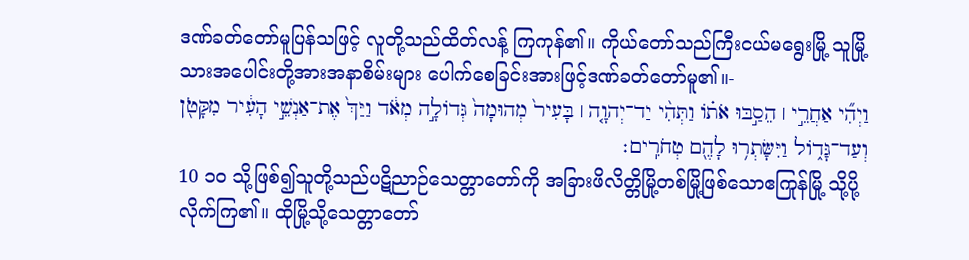ဒဏ်ခတ်တော်မူပြန်သဖြင့် လူတို့သည်ထိတ်လန့် ကြကုန်၏။ ကိုယ်တော်သည်ကြီးငယ်မရွေးမြို့ သူမြို့သားအပေါင်းတို့အားအနာစိမ်းများ ပေါက်စေခြင်းအားဖြင့်ဒဏ်ခတ်တော်မူ၏။-
וַיְהִ֞י אַחֲרֵ֣י ׀ הֵסַ֣בּוּ אֹת֗וֹ וַתְּהִ֨י יַד־יְהוָ֤ה ׀ בָּעִיר֙ מְהוּמָה֙ גְּדוֹלָ֣ה מְאֹ֔ד וַיַּךְ֙ אֶת־אַנְשֵׁ֣י הָעִ֔יר מִקָּטֹ֖ן וְעַד־גָּד֑וֹל וַיִּשָּׂתְר֥וּ לָהֶ֖ם טְחֹרִֽים׃
10 ၁၀ သို့ဖြစ်၍သူတို့သည်ပဋိညာဉ်သေတ္တာတော်ကို အခြားဖိလိတ္တိမြို့တစ်မြို့ဖြစ်သောဧကြုန်မြို့ သို့ပို့လိုက်ကြ၏။ ထိုမြို့သို့သေတ္တာတော်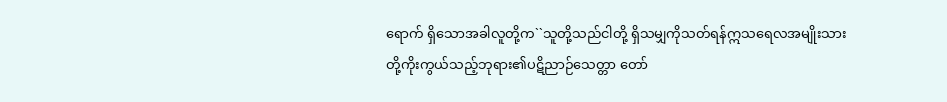ရောက် ရှိသောအခါလူတို့က``သူတို့သည်ငါတို့ ရှိသမျှကိုသတ်ရန်ဣသရေလအမျိုးသား တို့ကိုးကွယ်သည့်ဘုရား၏ပဋိညာဉ်သေတ္တာ တော်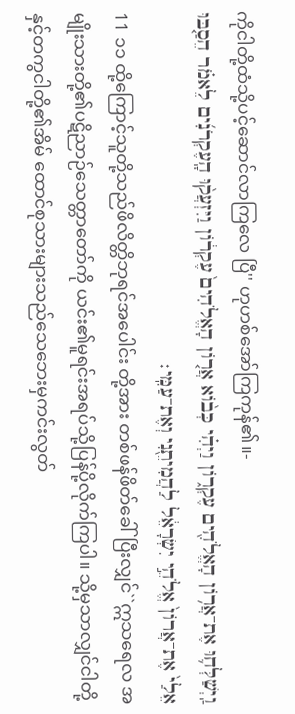ကိုငါတို့ထံသို့ပင့်ဆောင်လာကြလေ ပြီ'' ဟုဟစ်အော်ကြကုန်၏။-
וַֽיְשַׁלְּח֛וּ אֶת־אֲר֥וֹן הָאֱלֹהִ֖ים עֶקְר֑וֹן וַיְהִ֗י כְּב֨וֹא אֲר֤וֹן הָאֱלֹהִים֙ עֶקְר֔וֹן וַיִּזְעֲק֨וּ הָֽעֶקְרֹנִ֜ים לֵאמֹ֗ר הֵסַ֤בּוּ אֵלַי֙ אֶת־אֲרוֹן֙ אֱלֹהֵ֣י יִשְׂרָאֵ֔ל לַהֲמִיתֵ֖נִי וְאֶת־עַמִּֽי׃
11 ၁၁ ထို့ကြောင့်သူတို့သည်ဖိလိတ္တိဘုရင်အပေါင်း တို့အား တစ်ဖန်ဖိတ်ခေါ်ပြီးလျှင်``ဣသရေလ အမျိုးသားတို့၏ပဋိညာဉ်သေတ္တာတော်ကို ယင်း၏မူရင်းအရပ်သို့ပြန်ပို့လိုက်ကြပါ။ သို့မှသာလျှင်ငါတို့နှင့်တကွငါတို့၏အိမ် ထောင်စုသားများသည်သေဘေးမှကင်းလွတ်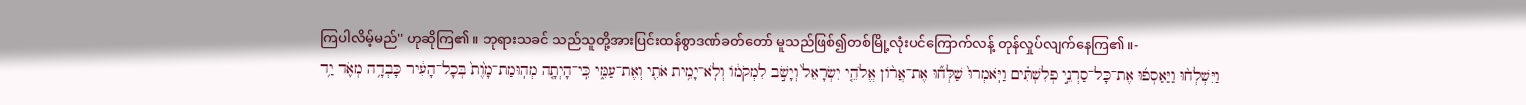ကြပါလိမ့်မည်'' ဟုဆိုကြ၏။ ဘုရားသခင် သည်သူတို့အားပြင်းထန်စွာဒဏ်ခတ်တော် မူသည်ဖြစ်၍တစ်မြို့လုံးပင်ကြောက်လန့် တုန်လှုပ်လျက်နေကြ၏။-
וַיִּשְׁלְח֨וּ וַיַּאַסְפ֜וּ אֶת־כָּל־סַרְנֵ֣י פְלִשְׁתִּ֗ים וַיֹּֽאמְרוּ֙ שַׁלְּח֞וּ אֶת־אֲר֨וֹן אֱלֹהֵ֤י יִשְׂרָאֵל֙ וְיָשֹׁ֣ב לִמְקֹמ֔וֹ וְלֹֽא־יָמִ֥ית אֹתִ֖י וְאֶת־עַמִּ֑י כִּֽי־הָיְתָ֤ה מְהֽוּמַת־מָ֙וֶת֙ בְּכָל־הָעִ֔יר כָּבְדָ֥ה מְאֹ֛ד יַ֥ד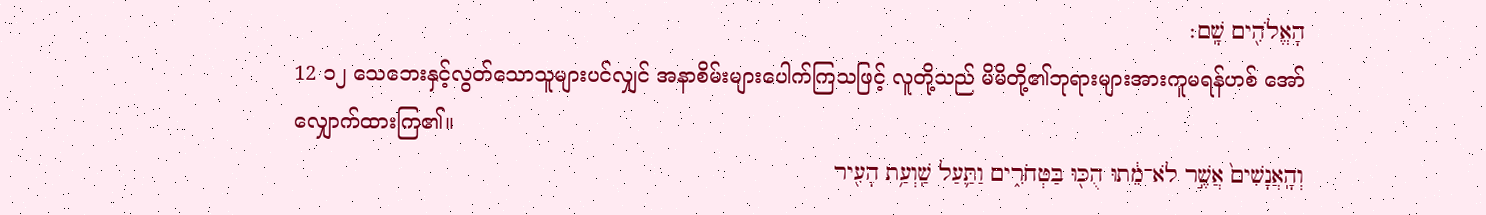הָאֱלֹהִ֖ים שָֽׁם׃
12 ၁၂ သေဘေးနှင့်လွတ်သောသူများပင်လျှင် အနာစိမ်းများပေါက်ကြသဖြင့် လူတို့သည် မိမိတို့၏ဘုရားများအားကူမရန်ဟစ် အော်လျှောက်ထားကြ၏။
וְהָֽאֲנָשִׁים֙ אֲשֶׁ֣ר לֹא־מֵ֔תוּ הֻכּ֖וּ בַּטְּחֹרִ֑ים וַתַּ֛עַל שַֽׁוְעַ֥ת הָעִ֖יר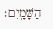הַשָּׁמָֽיִם׃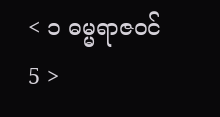< ၁ ဓမ္မရာဇဝင် 5 >